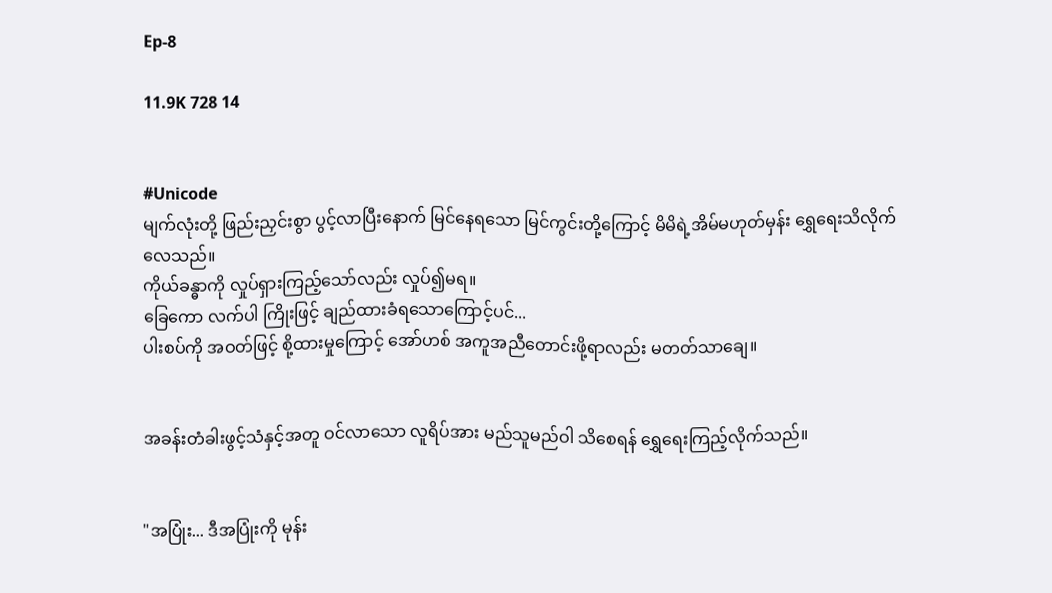Ep-8

11.9K 728 14


#Unicode
မျက်လုံးတို့ ဖြည်းညှင်းစွာ ပွင့်လာပြီးနောက် မြင်နေရသော မြင်ကွင်းတို့ကြောင့် မိမိရဲ့အိမ်မဟုတ်မှန်း ရွှေရေးသိလိုက်လေသည်။
ကိုယ်ခန္ဓာကို လှုပ်ရှားကြည့်သော်လည်း လှုပ်၍မရ။
ခြေကော လက်ပါ ကြိုးဖြင့် ချည်ထားခံရသောကြောင့်ပင်...
ပါးစပ်ကို အဝတ်ဖြင့် စို့ထားမှုကြောင့် အော်ဟစ် အကူအညီတောင်းဖို့ရာလည်း မတတ်သာချေ။


အခန်းတံခါးဖွင့်သံနှင့်အတူ ဝင်လာသော လူရိပ်အား မည်သူမည်ဝါ သိစေရန် ရွှေရေးကြည့်လိုက်သည်။


"အပြုံး... ဒီအပြုံးကို မုန်း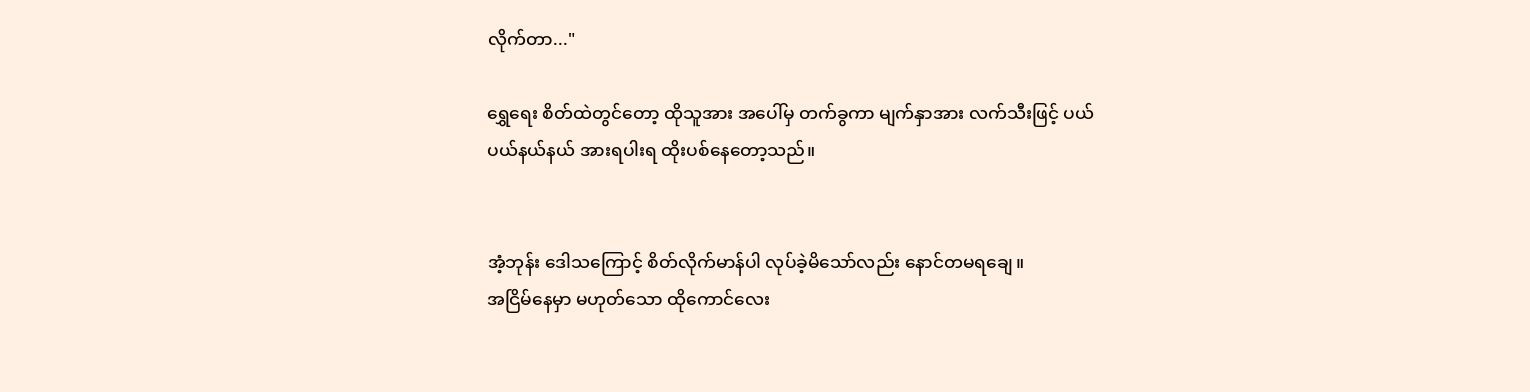လိုက်တာ..."

ရွှေရေး စိတ်ထဲတွင်တော့ ထိုသူအား အပေါ်မှ တက်ခွကာ မျက်နှာအား လက်သီးဖြင့် ပယ်ပယ်နယ်နယ် အားရပါးရ ထိုးပစ်နေတော့သည်။


အံ့ဘုန်း ဒေါသကြောင့် စိတ်လိုက်မာန်ပါ လုပ်ခဲ့မိသော်လည်း နောင်တမရချေ။
အငြိမ်နေမှာ မဟုတ်သော ထိုကောင်လေး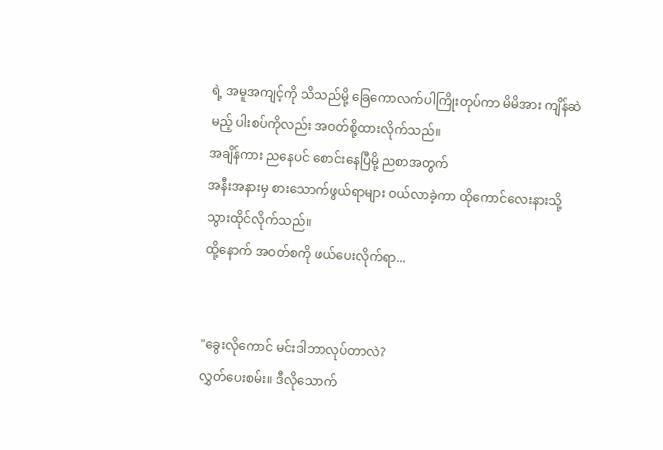ရဲ့ အမူအကျင့်ကို သိသည်မို့ ခြေကောလက်ပါကြိုးတုပ်ကာ မိမိအား ကျိန်ဆဲမည့် ပါးစပ်ကိုလည်း အဝတ်စို့ထားလိုက်သည်။
အချိန်ကား ညနေပင် စောင်းနေပြီမို့ ညစာအတွက်
အနီးအနားမှ စားသောက်ဖွယ်ရာများ ဝယ်လာခဲ့ကာ ထိုကောင်လေးနားသို့ သွားထိုင်လိုက်သည်။
ထို့နောက် အဝတ်စကို ဖယ်ပေးလိုက်ရာ...


"ခွေးလိုကောင် မင်းဒါဘာလုပ်တာလဲ?
လွှတ်ပေးစမ်း။ ဒီလိုသောက်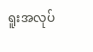ရူးအလုပ်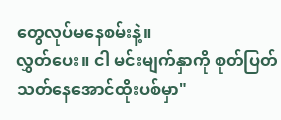တွေလုပ်မနေစမ်းနဲ့။
လွှတ်ပေး။ ငါ မင်းမျက်နှာကို စုတ်ပြတ်သတ်နေအောင်ထိုးပစ်မှာ"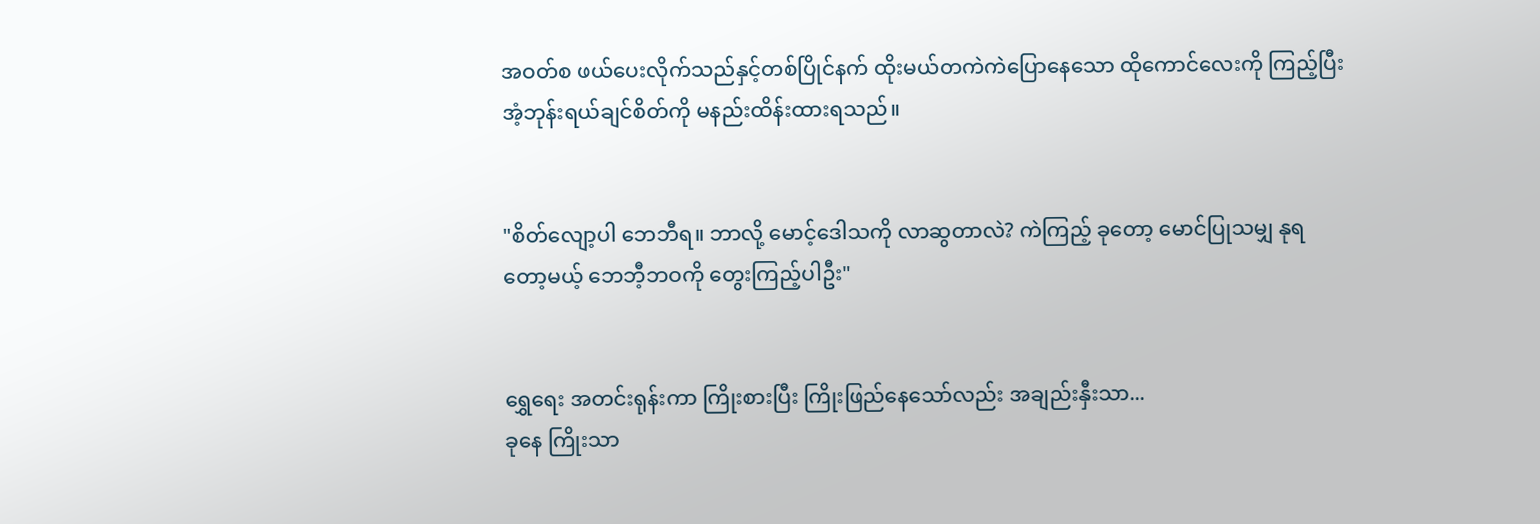အဝတ်စ ဖယ်ပေးလိုက်သည်နှင့်တစ်ပြိုင်နက် ထိုးမယ်တကဲကဲပြောနေသော ထိုကောင်လေးကို ကြည့်ပြီး အံ့ဘုန်းရယ်ချင်စိတ်ကို မနည်းထိန်းထားရသည်။


"စိတ်လျော့ပါ ဘေဘီရ။ ဘာလို့ မောင့်ဒေါသကို လာဆွတာလဲ? ကဲကြည့် ခုတော့ မောင်ပြုသမျှ နုရတော့မယ့် ဘေဘီ့ဘဝကို တွေးကြည့်ပါဦး"


ရွှေရေး အတင်းရုန်းကာ ကြိုးစားပြီး ကြိုးဖြည်နေသော်လည်း အချည်းနှီးသာ...
ခုနေ ကြိုးသာ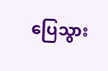ပြေသွား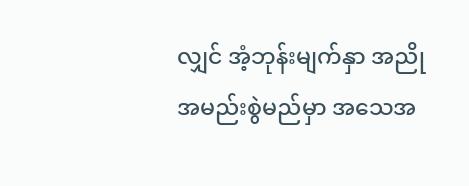လျှင် အံ့ဘုန်းမျက်နှာ အညိုအမည်းစွဲမည်မှာ အသေအ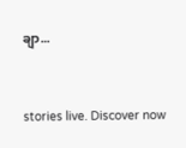ချာ...


stories live. Discover now